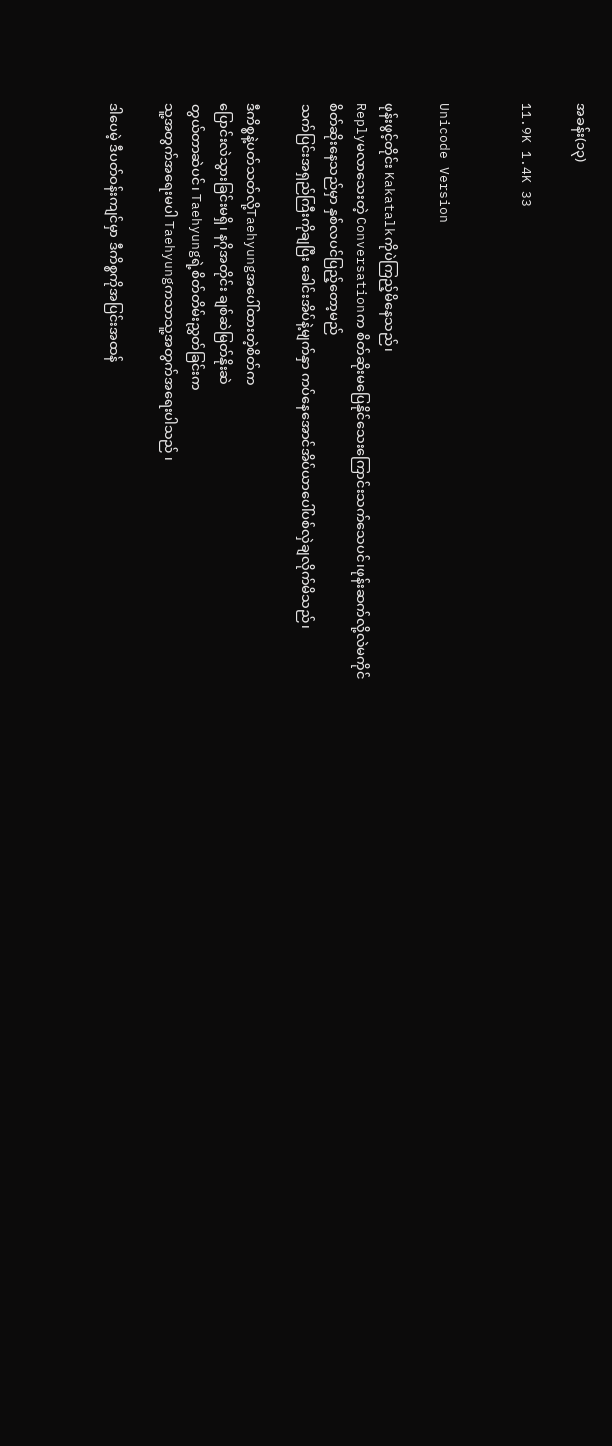အခန်း(၁၃)

11.9K 1.4K 33


Unicode Version

ဖုန်းဖွင့်တိုင်း Kakatalkကိုပဲကြည့်မိနေသည်၊
Replyမလာသေးတဲ့ Conversationက စိတ်ဆိုးမပြေနိုင်သေးကြောင်းသက်သေပင်၊ဖုန်းဆက်လို့လဲမကိုင်
စိတ်ဆိုးနေသည်မှာ နှစ်လပင်ပြည့်တော့မည်
သက်ပြင်းအရှည်ကြီးကိုချပြီး ခေါင်းအိပ်နဲ့မျက်နှာ ကပ်နေအောင်အိပ်ယာပေါ်ပစ်လှဲချလိုက်မိသည်၊

ဒီကိစ္စနဲ့ပတ်သတ်လို့Taehyungအပေါ်ထားတဲ့စိတ်က
ပြောင်းလဲသွားခြင်းမရှိ၊ နဂိုအတိုင်း ချစ်ဆဲမြတ်နိုးဆဲ
တွယ်တာဆဲပင်၊ Taehyungရဲ့စိတ်တိမ်းညွှတ်ခြင်းက
သူ့အတွက်အရေးမပါ Taehyungကသာသူ့အတွက်အရေးပါသည် ၊

ဒါပေမဲ့ ဒီပတ်ဝန်းကျင်မှာ ဒီကိစ္စကိုအပြင်းအထန်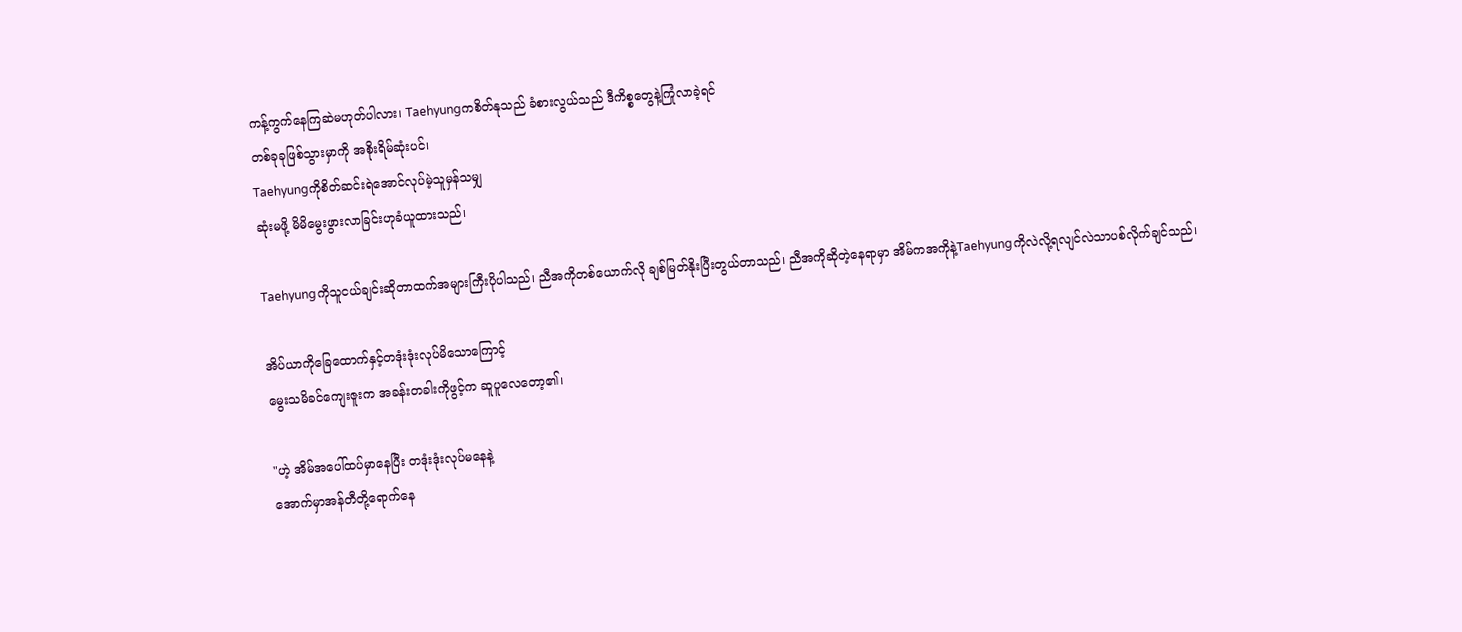ကန့်ကွက်နေကြဆဲမဟုတ်ပါလား၊ Taehyungကစိတ်နုသည် ခံစားလွယ်သည် ဒီကိစ္စတွေနဲ့ကြုံလာခဲ့ရင်
တစ်ခုခုဖြစ်သွားမှာကို အစိုးရိမ်ဆုံးပင်၊
Taehyungကိုစိတ်ဆင်းရဲအောင်လုပ်မဲ့သူမှန်သမျှ
ဆုံးမဖို့ မိမိမွေးဖွားလာခြင်းဟုခံယူထားသည်၊

Taehyungကိုသူငယ်ချင်းဆိုတာထက်အများကြီးပိုပါသည်၊ ညီအကိုတစ်ယောက်လို ချစ်မြတ်နိုးပြီးတွယ်တာသည်၊ ညီအကိုဆိုတဲ့နေရာမှာ အိမ်ကအကိုနဲ့Taehyungကိုလဲလို့ရလျင်လဲသာပစ်လိုက်ချင်သည်၊

အိပ်ယာကိုခြေထောက်နှင့်တဒုံးဒုံးလုပ်မိသောကြောင့်
မွေးသမိခင်ကျေးဇူးက အခန်းတခါးကိုဖွင့်က ဆူပူလေတော့၏၊

"ဟဲ့ အိမ်အပေါ်ထပ်မှာနေပြီး တဒုံးဒုံးလုပ်မနေနဲ့
အောက်မှာအန်တီတို့ရောက်နေ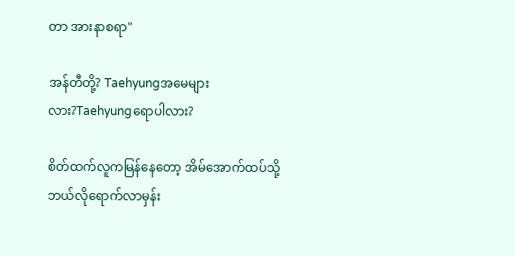တာ အားနာစရာ"

အန်တီတို့? Taehyungအမေများလား?Taehyungရောပါလား?

စိတ်ထက်လူကမြန်နေတော့ အိမ်အောက်ထပ်သို့
ဘယ်လိုရောက်လာမှန်း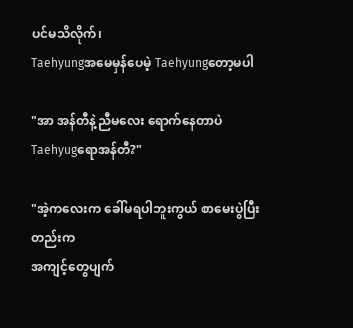ပင်မသိလိုက်၊
Taehyungအမေမှန်ပေမဲ့ Taehyungတော့မပါ

"အာ အန်တီနဲ့ညီမလေး ရောက်နေတာပဲ Taehyugရောအန်တီ?"

"အဲ့ကလေးက ခေါ်မရပါဘူးကွယ် စာမေးပွဲပြီးတည်းက
အကျင့်တွေပျက်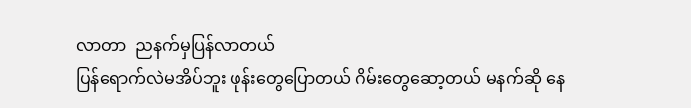လာတာ  ညနက်မှပြန်လာတယ်
ပြန်ရောက်လဲမအိပ်ဘူး ဖုန်းတွေပြောတယ် ဂိမ်းတွေဆော့တယ် မနက်ဆို နေ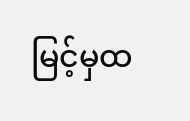မြင့်မှထ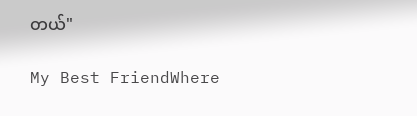တယ်"

My Best FriendWhere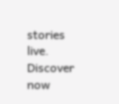stories live. Discover now